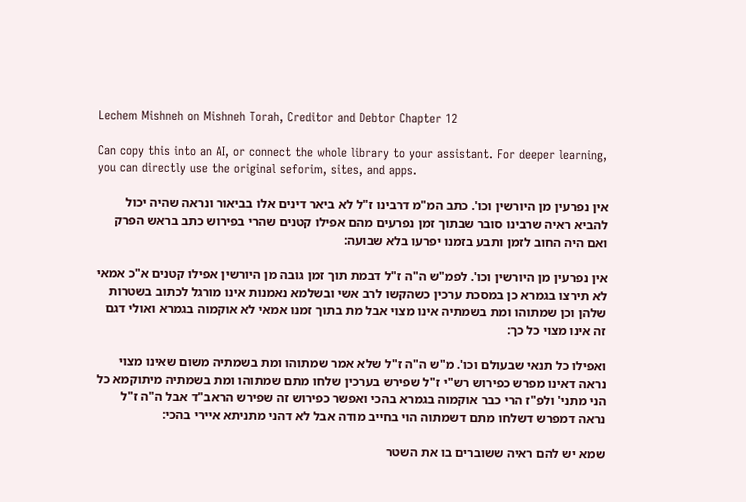Lechem Mishneh on Mishneh Torah, Creditor and Debtor Chapter 12

Can copy this into an AI, or connect the whole library to your assistant. For deeper learning, you can directly use the original seforim, sites, and apps.

אין נפרעין מן היורשין וכו'. כתב המ"מ דרבינו ז"ל לא ביאר דינים אלו בביאור ונראה שהיה יכול להביא ראיה שרבינו סובר שבתוך זמן נפרעים מהם אפילו קטנים שהרי בפירוש כתב בראש הפרק ואם היה החוב לזמן ותבע בזמנו יפרעו בלא שבועה:

אין נפרעין מן היורשין וכו'. לפמ"ש ה"ה ז"ל דבמת תוך זמן גובה מן היורשין אפילו קטנים א"כ אמאי לא תירצו בגמרא כן במסכת ערכין כשהקשו לרב אשי ובשלמא נאמנות אינו מורגל לכתוב בשטרות שלהן וכן שמתוהו ומת בשמתיה אינו מצוי אבל מת בתוך זמנו אמאי לא אוקמוה בגמרא ואולי דגם זה אינו מצוי כל כך:

ואפילו כל תנאי שבעולם וכו'. מ"ש ה"ה ז"ל שלא אמר שמתוהו ומת בשמתיה משום שאינו מצוי נראה דאינו מפרש כפירוש רש"י ז"ל שפירש בערכין שלחו מתם שמתוהו ומת בשמתיה מיתוקמא כל הני מתני' ולפ"ז הרי כבר אוקמוה בגמרא בהכי ואפשר כפירוש זה שפירש הראב"ד אבל ה"ה ז"ל נראה דמפרש דשלחו מתם דשמתוה הוי בחייב מודה אבל לא דהני מתניתא איירי בהכי:

שמא יש להם ראיה ששוברים בו את השטר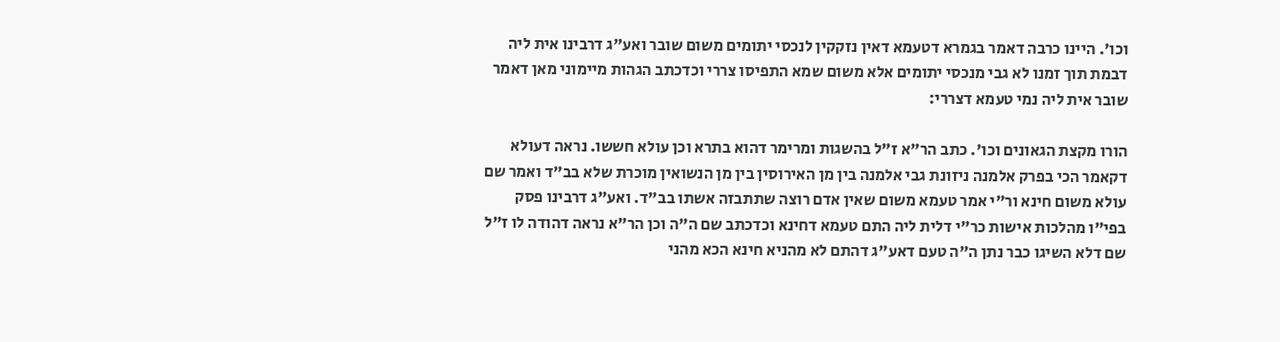וכו'. היינו כרבה דאמר בגמרא דטעמא דאין נזקקין לנכסי יתומים משום שובר ואע"ג דרבינו אית ליה דבמת תוך זמנו לא גבי מנכסי יתומים אלא משום שמא התפיסו צררי וכדכתב הגהות מיימוני מאן דאמר שובר אית ליה נמי טעמא דצררי:

הורו מקצת הגאונים וכו'. כתב הר"א ז"ל בהשגות ומרימר דהוא בתרא וכן עולא חששו. נראה דעולא דקאמר הכי בפרק אלמנה ניזונת גבי אלמנה בין מן האירוסין בין מן הנשואין מוכרת שלא בב"ד ואמר שם עולא משום חינא ור"י אמר טעמא משום שאין אדם רוצה שתתבזה אשתו בב"ד. ואע"ג דרבינו פסק בפי"ו מהלכות אישות כר"י דלית ליה התם טעמא דחינא וכדכתב שם ה"ה וכן הר"א נראה דהודה לו ז"ל שם דלא השיגו כבר נתן ה"ה טעם דאע"ג דהתם לא מהניא חינא הכא מהני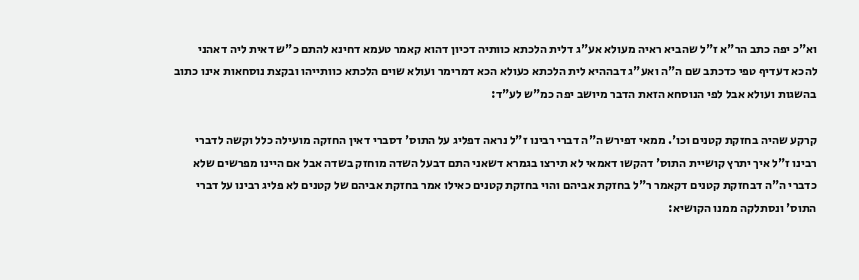וא"כ יפה כתב הר"א ז"ל שהביא ראיה מעולא אע"ג דלית הלכתא כוותיה דכיון דהוא קאמר טעמא דחינא להתם כ"ש דאית ליה דאהני להכא דעדיף טפי כדכתב שם ה"ה ואע"ג דבההיא לית הלכתא כעולא הכא דמרימר ועולא שוים הלכתא כוותייהו ובקצת נוסחאות אינו כתוב בהשגות ועולא אבל לפי הנוסחא הזאת הדבר מיושב יפה כמ"ש לע"ד:

קרקע שהיה בחזקת קטנים וכו'. ממאי דפירש ה"ה דברי רבינו ז"ל נראה דפליג על התוס' דסברי דאין החזקה מועילה כלל וקשה לדברי רבינו ז"ל איך יתרץ קושיית התוס' דהקשו דאמאי לא תירצו בגמרא דשאני התם דבעל השדה מוחזק בשדה אבל אם היינו מפרשים שלא כדברי ה"ה דבחזקת קטנים דקאמר ר"ל בחזקת אביהם והוי בחזקת קטנים כאילו אמר בחזקת אביהם של קטנים לא פליג רבינו על דברי התוס' ונסתלקה ממנו הקושיא: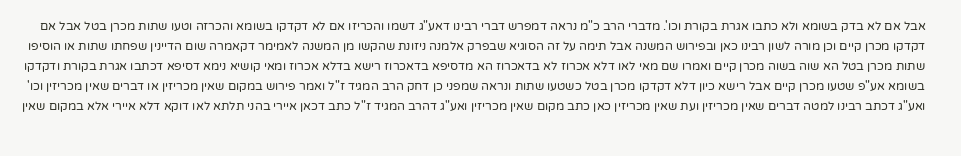אבל אם לא בדק בשומא ולא כתבו אגרת בקורת וכו'. מדברי הרב כ"מ נראה דמפרש דברי רבינו דאע"ג דשמו והכריזו אם לא דקדקו בשומא והכרזה וטעו שתות מכרן בטל אבל אם דקדקו מכרן קיים וכן מורה לשון רבינו כאן ובפירוש המשנה אבל תימה על זה הסוגיא שבפרק אלמנה ניזונת שהקשו מן המשנה לאמימר דקאמרה שום הדיינין שפחתו שתות או הוסיפו שתות מכרן בטל הא שוה בשוה מכרן קיים ואמרו שם מאי לאו דלא אכרוז לא בדאכרוז הא מדסיפא בדאכרוז רישא בדלא אכרוז ומאי קושיא נימא דסיפא דכתבו אגרת בקורת ודקדקו בשומא אע"פ שטעו מכרן קיים אבל רישא כיון דלא דקדקו מכרן בטל כשטעו שתות ונראה שמפני כן דחק הרב המגיד ז"ל ואמר פירוש במקום שאין מכריזין או דברים שאין מכריזין וכו' ואע"ג דכתב רבינו למטה דברים שאין מכריזין ועת שאין מכריזין כאן כתב מקום שאין מכריזין ואע"ג דהרב המגיד ז"ל כתב דכאן איירי בהני תלתא לאו דוקא דלא איירי אלא במקום שאין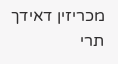מכריזין דאידך תרי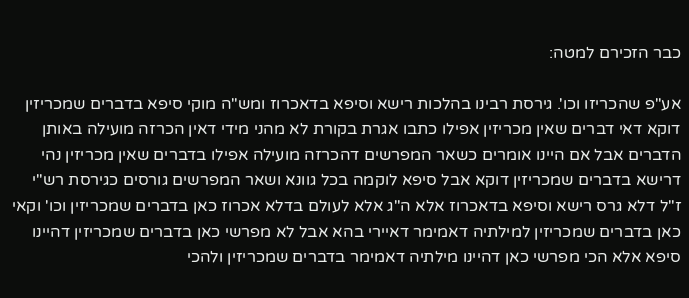כבר הזכירם למטה:

אע"פ שהכריזו וכו'. גירסת רבינו בהלכות רישא וסיפא בדאכרוז ומש"ה מוקי סיפא בדברים שמכריזין דוקא דאי דברים שאין מכריזין אפילו כתבו אגרת בקורת לא מהני מידי דאין הכרזה מועילה באותן הדברים אבל אם היינו אומרים כשאר המפרשים דהכרזה מועילה אפילו בדברים שאין מכריזין נהי דרישא בדברים שמכריזין דוקא אבל סיפא לוקמה בכל גוונא ושאר המפרשים גורסים כגירסת רש"י ז"ל דלא גרס רישא וסיפא בדאכרוז אלא ה"ג אלא לעולם בדלא אכרוז כאן בדברים שמכריזין וכו' וקאי כאן בדברים שמכריזין למילתיה דאמימר דאיירי בהא אבל לא מפרשי כאן בדברים שמכריזין דהיינו סיפא אלא הכי מפרשי כאן דהיינו מילתיה דאמימר בדברים שמכריזין ולהכי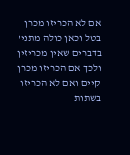אם לא הכריזו מכרן בטל וכאן כולה מתני' בדברים שאין מכריזין ולכך אם הכריזו מכרן קיים ואם לא הכריזו בשתות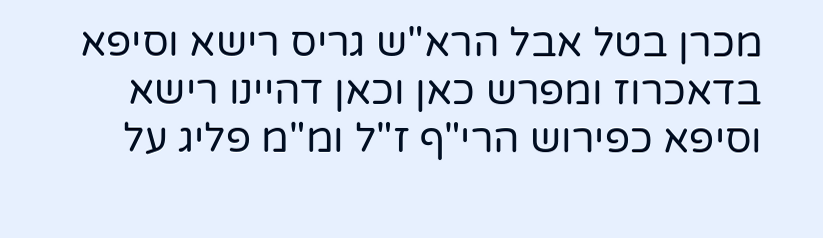מכרן בטל אבל הרא"ש גריס רישא וסיפא בדאכרוז ומפרש כאן וכאן דהיינו רישא וסיפא כפירוש הרי"ף ז"ל ומ"מ פליג על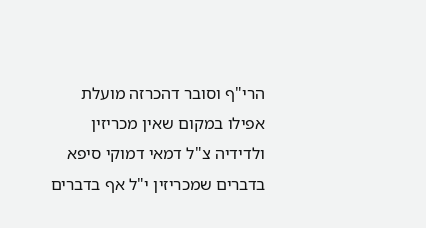הרי"ף וסובר דהכרזה מועלת אפילו במקום שאין מכריזין ולדידיה צ"ל דמאי דמוקי סיפא בדברים שמכריזין י"ל אף בדברים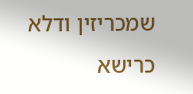שמכריזין ודלא כרישא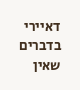דאיירי בדברים שאין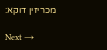מכריזין דוקא:

Next →